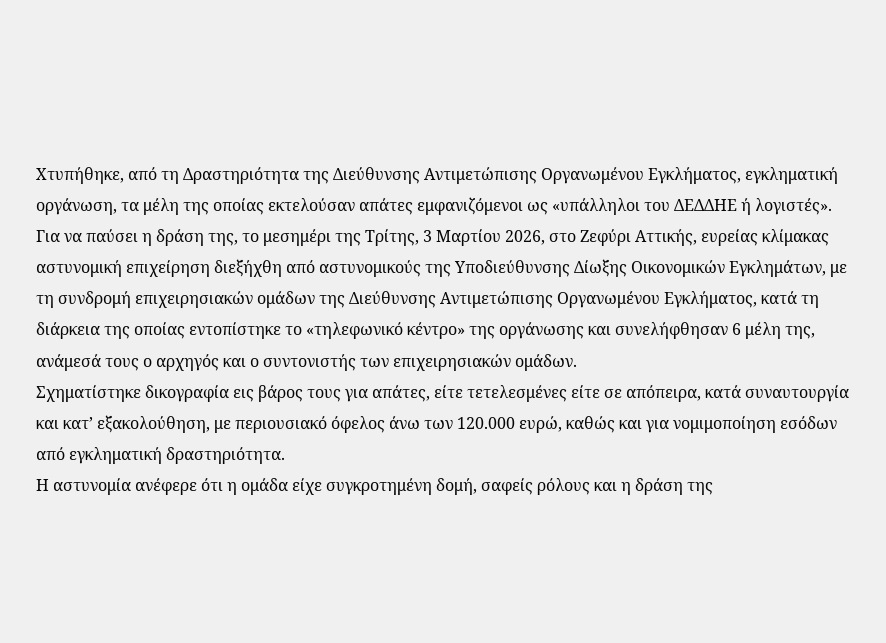Χτυπήθηκε, από τη Δραστηριότητα της Διεύθυνσης Αντιμετώπισης Οργανωμένου Εγκλήματος, εγκληματική οργάνωση, τα μέλη της οποίας εκτελούσαν απάτες εμφανιζόμενοι ως «υπάλληλοι του ΔΕΔΔΗΕ ή λογιστές».
Για να παύσει η δράση της, το μεσημέρι της Τρίτης, 3 Μαρτίου 2026, στο Ζεφύρι Αττικής, ευρείας κλίμακας αστυνομική επιχείρηση διεξήχθη από αστυνομικούς της Υποδιεύθυνσης Δίωξης Οικονομικών Εγκλημάτων, με τη συνδρομή επιχειρησιακών ομάδων της Διεύθυνσης Αντιμετώπισης Οργανωμένου Εγκλήματος, κατά τη διάρκεια της οποίας εντοπίστηκε το «τηλεφωνικό κέντρο» της οργάνωσης και συνελήφθησαν 6 μέλη της, ανάμεσά τους ο αρχηγός και ο συντονιστής των επιχειρησιακών ομάδων.
Σχηματίστηκε δικογραφία εις βάρος τους για απάτες, είτε τετελεσμένες είτε σε απόπειρα, κατά συναυτουργία και κατ’ εξακολούθηση, με περιουσιακό όφελος άνω των 120.000 ευρώ, καθώς και για νομιμοποίηση εσόδων από εγκληματική δραστηριότητα.
Η αστυνομία ανέφερε ότι η ομάδα είχε συγκροτημένη δομή, σαφείς ρόλους και η δράση της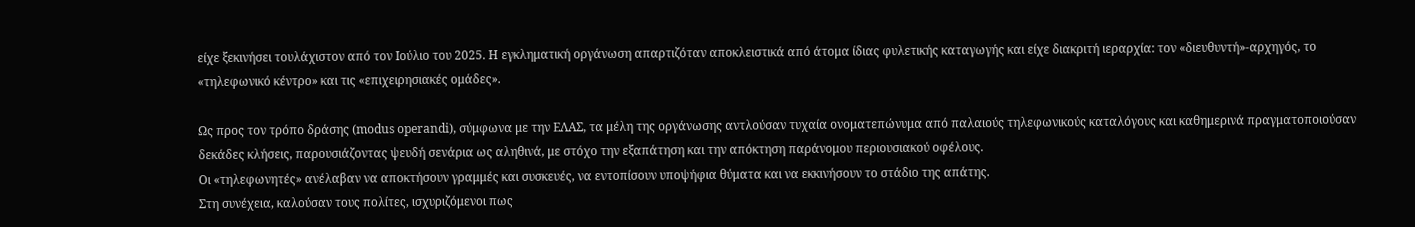είχε ξεκινήσει τουλάχιστον από τον Ιούλιο του 2025. Η εγκληματική οργάνωση απαρτιζόταν αποκλειστικά από άτομα ίδιας φυλετικής καταγωγής και είχε διακριτή ιεραρχία: τον «διευθυντή»-αρχηγός, το «τηλεφωνικό κέντρο» και τις «επιχειρησιακές ομάδες».

Ως προς τον τρόπο δράσης (modus operandi), σύμφωνα με την ΕΛΑΣ, τα μέλη της οργάνωσης αντλούσαν τυχαία ονοματεπώνυμα από παλαιούς τηλεφωνικούς καταλόγους και καθημερινά πραγματοποιούσαν δεκάδες κλήσεις, παρουσιάζοντας ψευδή σενάρια ως αληθινά, με στόχο την εξαπάτηση και την απόκτηση παράνομου περιουσιακού οφέλους.
Οι «τηλεφωνητές» ανέλαβαν να αποκτήσουν γραμμές και συσκευές, να εντοπίσουν υποψήφια θύματα και να εκκινήσουν το στάδιο της απάτης.
Στη συνέχεια, καλούσαν τους πολίτες, ισχυριζόμενοι πως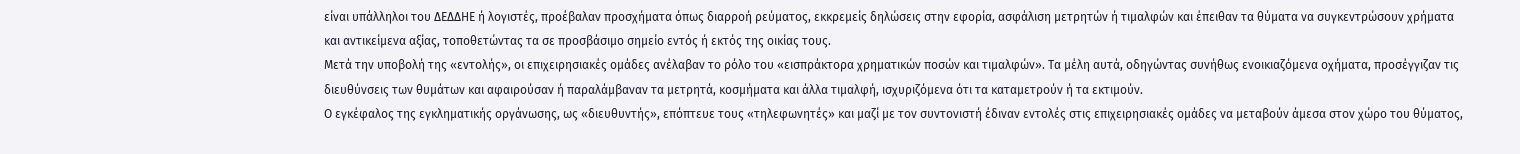είναι υπάλληλοι του ΔΕΔΔΗΕ ή λογιστές, προέβαλαν προσχήματα όπως διαρροή ρεύματος, εκκρεμείς δηλώσεις στην εφορία, ασφάλιση μετρητών ή τιμαλφών και έπειθαν τα θύματα να συγκεντρώσουν χρήματα και αντικείμενα αξίας, τοποθετώντας τα σε προσβάσιμο σημείο εντός ή εκτός της οικίας τους.
Μετά την υποβολή της «εντολής», οι επιχειρησιακές ομάδες ανέλαβαν το ρόλο του «εισπράκτορα χρηματικών ποσών και τιμαλφών». Τα μέλη αυτά, οδηγώντας συνήθως ενοικιαζόμενα οχήματα, προσέγγιζαν τις διευθύνσεις των θυμάτων και αφαιρούσαν ή παραλάμβαναν τα μετρητά, κοσμήματα και άλλα τιμαλφή, ισχυριζόμενα ότι τα καταμετρούν ή τα εκτιμούν.
Ο εγκέφαλος της εγκληματικής οργάνωσης, ως «διευθυντής», επόπτευε τους «τηλεφωνητές» και μαζί με τον συντονιστή έδιναν εντολές στις επιχειρησιακές ομάδες να μεταβούν άμεσα στον χώρο του θύματος,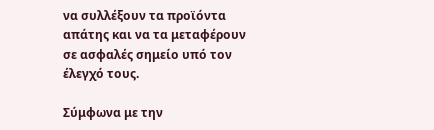να συλλέξουν τα προϊόντα απάτης και να τα μεταφέρουν σε ασφαλές σημείο υπό τον έλεγχό τους.

Σύμφωνα με την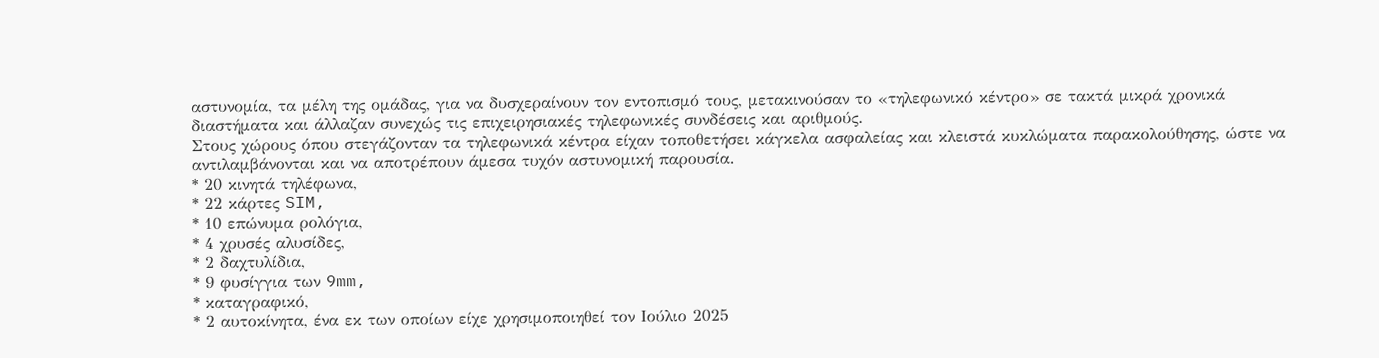αστυνομία, τα μέλη της ομάδας, για να δυσχεραίνουν τον εντοπισμό τους, μετακινούσαν το «τηλεφωνικό κέντρο» σε τακτά μικρά χρονικά διαστήματα και άλλαζαν συνεχώς τις επιχειρησιακές τηλεφωνικές συνδέσεις και αριθμούς.
Στους χώρους όπου στεγάζονταν τα τηλεφωνικά κέντρα είχαν τοποθετήσει κάγκελα ασφαλείας και κλειστά κυκλώματα παρακολούθησης, ώστε να αντιλαμβάνονται και να αποτρέπουν άμεσα τυχόν αστυνομική παρουσία.
* 20 κινητά τηλέφωνα,
* 22 κάρτες SIM,
* 10 επώνυμα ρολόγια,
* 4 χρυσές αλυσίδες,
* 2 δαχτυλίδια,
* 9 φυσίγγια των 9mm,
* καταγραφικό,
* 2 αυτοκίνητα, ένα εκ των οποίων είχε χρησιμοποιηθεί τον Ιούλιο 2025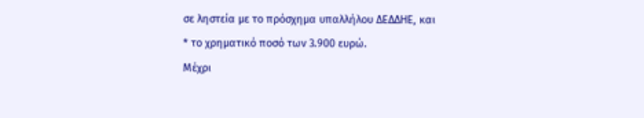σε ληστεία με το πρόσχημα υπαλλήλου ΔΕΔΔΗΕ, και
* το χρηματικό ποσό των 3.900 ευρώ.
Μέχρι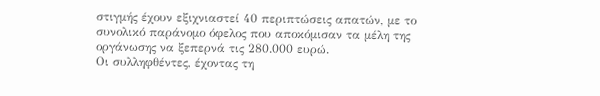στιγμής έχουν εξιχνιαστεί 40 περιπτώσεις απατών, με το συνολικό παράνομο όφελος που αποκόμισαν τα μέλη της οργάνωσης να ξεπερνά τις 280.000 ευρώ.
Οι συλληφθέντες, έχοντας τη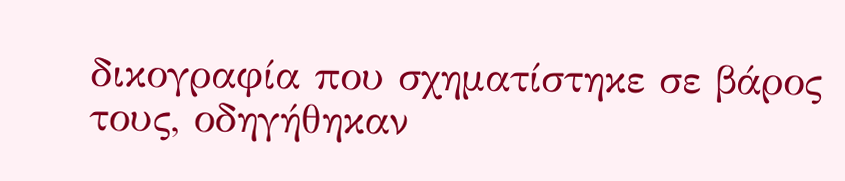δικογραφία που σχηματίστηκε σε βάρος τους, οδηγήθηκαν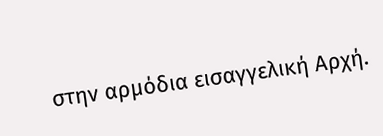στην αρμόδια εισαγγελική Αρχή.